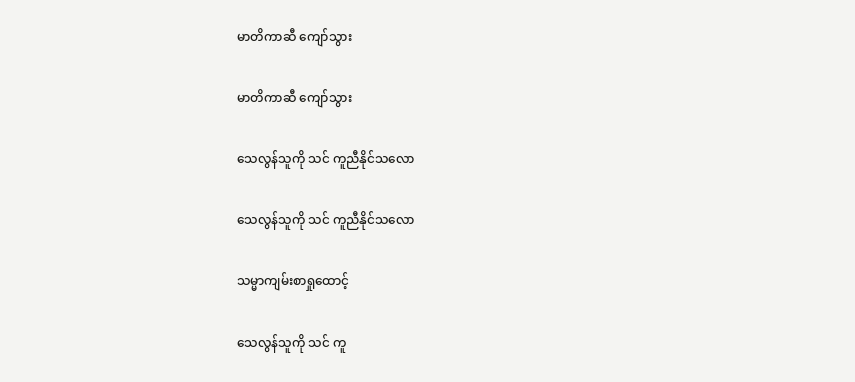မာတိကာဆီ ကျော်သွား

မာတိကာဆီ ကျော်သွား

သေလွန်သူကို သင် ကူညီနိုင်သလော

သေလွန်သူကို သင် ကူညီနိုင်သလော

သမ္မာကျမ်းစာရှုထောင့်

သေလွန်သူကို သင် ကူ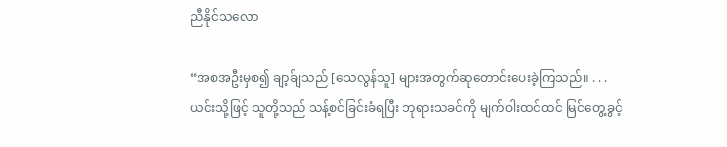ညီနိုင်သလော

“အစအဦးမှစ၍ ချာ့ခ်ျသည် [သေလွန်သူ] များအတွက်ဆုတောင်းပေးခဲ့ကြသည်။ . . . ယင်းသို့ဖြင့် သူတို့သည် သန့်စင်ခြင်းခံရပြီး ဘုရားသခင်ကို မျက်ဝါးထင်ထင် မြင်တွေ့ခွင့်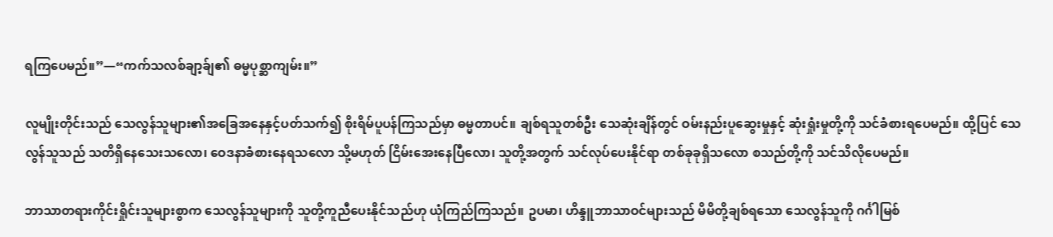ရကြပေမည်။”—“ကက်သလစ်ချာ့ခ်ျ၏ ဓမ္မပုစ္ဆာကျမ်း။”

လူမျိုးတိုင်းသည် သေလွန်သူများ၏အခြေအနေနှင့်ပတ်သက်၍ စိုးရိမ်ပူပန်ကြသည်မှာ ဓမ္မတာပင်။ ချစ်ရသူတစ်ဦး သေဆုံးချိန်တွင် ဝမ်းနည်းပူဆွေးမှုနှင့် ဆုံးရှုံးမှုတို့ကို သင်ခံစားရပေမည်။ ထို့ပြင် သေလွန်သူသည် သတိရှိနေသေးသလော၊ ဝေဒနာခံစားနေရသလော သို့မဟုတ် ငြိမ်းအေးနေပြီလော၊ သူတို့အတွက် သင်လုပ်ပေးနိုင်ရာ တစ်ခုခုရှိသလော စသည်တို့ကို သင်သိလိုပေမည်။

ဘာသာတရားကိုင်းရှိုင်းသူများစွာက သေလွန်သူများကို သူတို့ကူညီပေးနိုင်သည်ဟု ယုံကြည်ကြသည်။ ဥပမာ၊ ဟိန္ဒူဘာသာဝင်များသည် မိမိတို့ချစ်ရသော သေလွန်သူကို ဂင်္ဂါမြစ်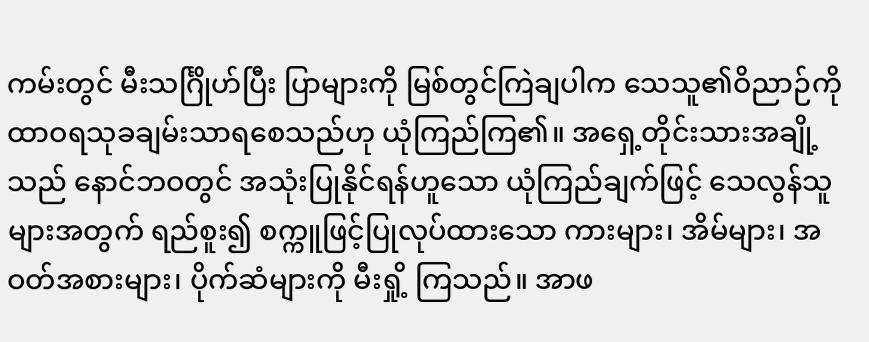ကမ်းတွင် မီးသင်္ဂြိုဟ်ပြီး ပြာများကို မြစ်တွင်ကြဲချပါက သေသူ၏ဝိညာဉ်ကို ထာဝရသုခချမ်းသာရစေသည်ဟု ယုံကြည်ကြ၏။ အရှေ့တိုင်းသားအချို့သည် နောင်ဘဝတွင် အသုံးပြုနိုင်ရန်ဟူသော ယုံကြည်ချက်ဖြင့် သေလွန်သူများအတွက် ရည်စူး၍ စက္ကူဖြင့်ပြုလုပ်ထားသော ကားများ၊ အိမ်များ၊ အဝတ်အစားများ၊ ပိုက်ဆံများကို မီးရှို့ ကြသည်။ အာဖ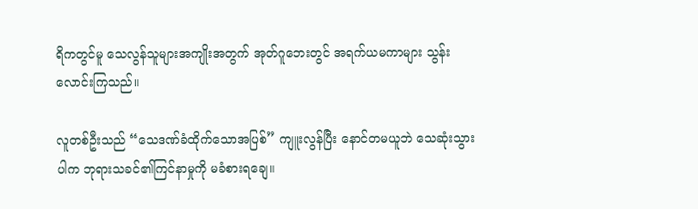ရိကတွင်မူ သေလွန်သူများအကျိုးအတွက် အုတ်ဂူဘေးတွင် အရက်ယမကာများ သွန်းလောင်းကြသည်။

လူတစ်ဦးသည် “သေဒဏ်ခံထိုက်သောအပြစ်” ကျူးလွန်ပြီး နောင်တမယူဘဲ သေဆုံးသွားပါက ဘုရားသခင်၏ကြင်နာမှုကို မခံစားရချေ။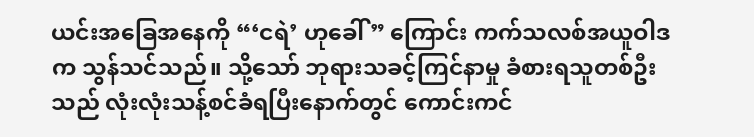ယင်းအခြေအနေကို “‘ငရဲ’ ဟုခေါ်” ကြောင်း ကက်သလစ်အယူဝါဒက သွန်သင်သည်။ သို့သော် ဘုရားသခင့်ကြင်နာမှု ခံစားရသူတစ်ဦးသည် လုံးလုံးသန့်စင်ခံရပြီးနောက်တွင် ကောင်းကင်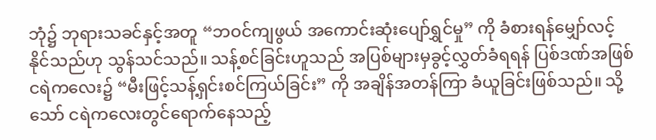ဘုံ၌ ဘုရားသခင်နှင့်အတူ “ဘဝင်ကျဖွယ် အကောင်းဆုံးပျော်ရွှင်မှု” ကို ခံစားရန်မျှော်လင့်နိုင်သည်ဟု သွန်သင်သည်။ သန့်စင်ခြင်းဟူသည် အပြစ်များမှခွင့်လွှတ်ခံရရန် ပြစ်ဒဏ်အဖြစ် ငရဲကလေး၌ “မီးဖြင့်သန့်ရှင်းစင်ကြယ်ခြင်း” ကို အချိန်အတန်ကြာ ခံယူခြင်းဖြစ်သည်။ သို့သော် ငရဲကလေးတွင်ရောက်နေသည့်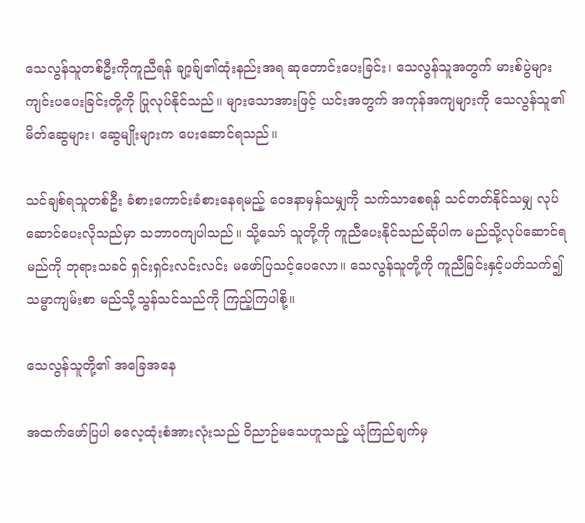သေလွန်သူတစ်ဦးကိုကူညီရန် ချာ့ခ်ျ၏ထုံးနည်းအရ ဆုတောင်းပေးခြင်း၊ သေလွန်သူအတွက် မားစ်ပွဲများကျင်းပပေးခြင်းတို့ကို ပြုလုပ်နိုင်သည်။ များသောအားဖြင့် ယင်းအတွက် အကုန်အကျများကို သေလွန်သူ၏မိတ်ဆွေများ၊ ဆွေမျိုးများက ပေးဆောင်ရသည်။

သင်ချစ်ရသူတစ်ဦး ခံစားကောင်းခံစားနေရမည့် ဝေဒနာမှန်သမျှကို သက်သာစေရန် သင်တတ်နိုင်သမျှ လုပ်ဆောင်ပေးလိုသည်မှာ သဘာဝကျပါသည်။ သို့သော် သူတို့ကို ကူညီပေးနိုင်သည်ဆိုပါက မည်သို့လုပ်ဆောင်ရမည်ကို ဘုရားသခင် ရှင်းရှင်းလင်းလင်း မဖော်ပြသင့်ပေလော။ သေလွန်သူတို့ကို ကူညီခြင်းနှင့်ပတ်သက်၍ သမ္မာကျမ်းစာ မည်သို့သွန်သင်သည်ကို ကြည့်ကြပါစို့။

သေလွန်သူတို့၏ အခြေအနေ

အထက်ဖော်ပြပါ ဓလေ့ထုံးစံအားလုံးသည် ဝိညာဉ်မသေဟူသည့် ယုံကြည်ချက်မှ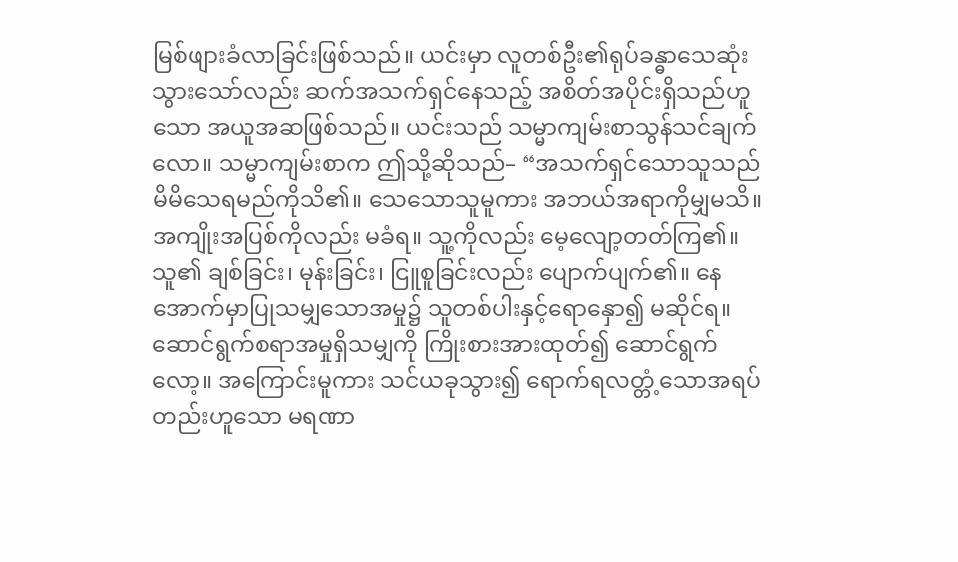မြစ်ဖျားခံလာခြင်းဖြစ်သည်။ ယင်းမှာ လူတစ်ဦး၏ရုပ်ခန္ဓာသေဆုံးသွားသော်လည်း ဆက်အသက်ရှင်နေသည့် အစိတ်အပိုင်းရှိသည်ဟူသော အယူအဆဖြစ်သည်။ ယင်းသည် သမ္မာကျမ်းစာသွန်သင်ချက်လော။ သမ္မာကျမ်းစာက ဤသို့ဆိုသည်– “အသက်ရှင်သောသူသည် မိမိသေရမည်ကိုသိ၏။ သေသောသူမူကား အဘယ်အရာကိုမျှမသိ။ အကျိုးအပြစ်ကိုလည်း မခံရ။ သူ့ကိုလည်း မေ့လျော့တတ်ကြ၏။ သူ၏ ချစ်ခြင်း၊ မုန်းခြင်း၊ ငြူစူခြင်းလည်း ပျောက်ပျက်၏။ နေအောက်မှာပြုသမျှသောအမှု၌ သူတစ်ပါးနှင့်ရောနှော၍ မဆိုင်ရ။ ဆောင်ရွက်စရာအမှုရှိသမျှကို ကြိုးစားအားထုတ်၍ ဆောင်ရွက်လော့။ အကြောင်းမူကား သင်ယခုသွား၍ ရောက်ရလတ္တံ့သောအရပ်တည်းဟူသော မရဏာ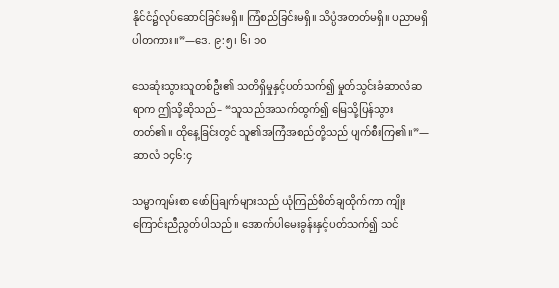နိုင်ငံ၌လုပ်ဆောင်ခြင်းမရှိ။ ကြံစည်ခြင်းမရှိ။ သိပ္ပံအတတ်မရှိ။ ပညာမရှိပါတကား။”—ဒေ. ၉:၅၊ ၆၊ ၁၀

သေဆုံးသွားသူတစ်ဦး၏ သတိရှိမှုနှင့်ပတ်သက်၍ မှုတ်သွင်းခံဆာလံဆရာက ဤသို့ဆိုသည်– “သူသည်အသက်ထွက်၍ မြေသို့ပြန်သွားတတ်၏။ ထိုနေ့ခြင်းတွင် သူ၏အကြံအစည်တို့သည် ပျက်စီးကြ၏။”—ဆာလံ ၁၄၆:၄

သမ္မာကျမ်းစာ ဖော်ပြချက်များသည် ယုံကြည်စိတ်ချထိုက်ကာ ကျိုးကြောင်းညီညွတ်ပါသည်။ အောက်ပါမေးခွန်းနှင့်ပတ်သက်၍ သင်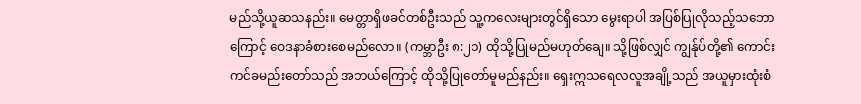မည်သို့ယူဆသနည်း။ မေတ္တာရှိဖခင်တစ်ဦးသည် သူ့ကလေးများတွင်ရှိသော မွေးရာပါ အပြစ်ပြုလိုသည့်သဘောကြောင့် ဝေဒနာခံစားစေမည်လော။ (ကမ္ဘာဦး ၈:၂၁) ထိုသို့ပြုမည်မဟုတ်ချေ။ သို့ဖြစ်လျှင် ကျွန်ုပ်တို့၏ ကောင်းကင်ခမည်းတော်သည် အဘယ်ကြောင့် ထိုသို့ပြုတော်မူမည်နည်း။ ရှေးဣသရေလလူအချို့သည် အယူမှားထုံးစံ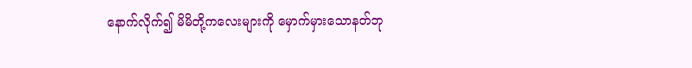နောက်လိုက်၍ မိမိတို့ကလေးများကို မှောက်မှားသောနတ်ဘု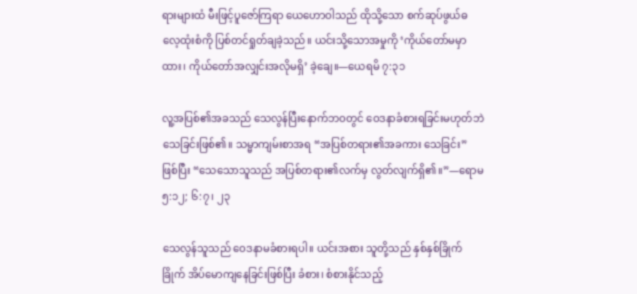ရားများထံ မီးဖြင့်ပူဇော်ကြရာ ယေဟောဝါသည် ထိုသို့သော စက်ဆုပ်ဖွယ်ဓလေ့ထုံးစံကို ပြစ်တင်ရှုတ်ချခဲ့သည်။ ယင်းသို့သောအမှုကို ‘ကိုယ်တော်မမှာထား၊ ကိုယ်တော်အလျှင်းအလိုမရှိ’ ခဲ့ချေ။—ယေရမိ ၇:၃၁

လူ့အပြစ်၏အခသည် သေလွန်ပြီးနောက်ဘဝတွင် ဝေဒနာခံစားရခြင်းမဟုတ်ဘဲ သေခြင်းဖြစ်၏။ သမ္မာကျမ်းစာအရ “အပြစ်တရား၏အခကား သေခြင်း” ဖြစ်ပြီး “သေသောသူသည် အပြစ်တရား၏လက်မှ လွတ်လျက်ရှိ၏။”—ရောမ ၅:၁၂; ၆:၇၊ ၂၃

သေလွန်သူသည် ဝေဒနာမခံစားရပါ။ ယင်းအစား သူတို့သည် နှစ်နှစ်ခြိုက်ခြိုက် အိပ်မောကျနေခြင်းဖြစ်ပြီး ခံစား၊ စံစားနိုင်သည့်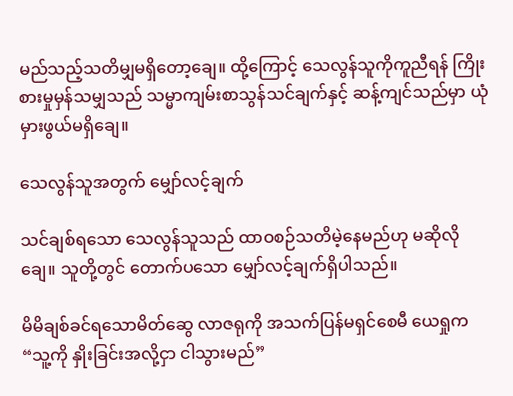မည်သည့်သတိမျှမရှိတော့ချေ။ ထို့ကြောင့် သေလွန်သူကိုကူညီရန် ကြိုးစားမှုမှန်သမျှသည် သမ္မာကျမ်းစာသွန်သင်ချက်နှင့် ဆန့်ကျင်သည်မှာ ယုံမှားဖွယ်မရှိချေ။

သေလွန်သူအတွက် မျှော်လင့်ချက်

သင်ချစ်ရသော သေလွန်သူသည် ထာဝစဉ်သတိမဲ့နေမည်ဟု မဆိုလိုချေ။ သူတို့တွင် တောက်ပသော မျှော်လင့်ချက်ရှိပါသည်။

မိမိချစ်ခင်ရသောမိတ်ဆွေ လာဇရုကို အသက်ပြန်မရှင်စေမီ ယေရှုက “သူ့ကို နှိုးခြင်းအလို့ငှာ ငါသွားမည်”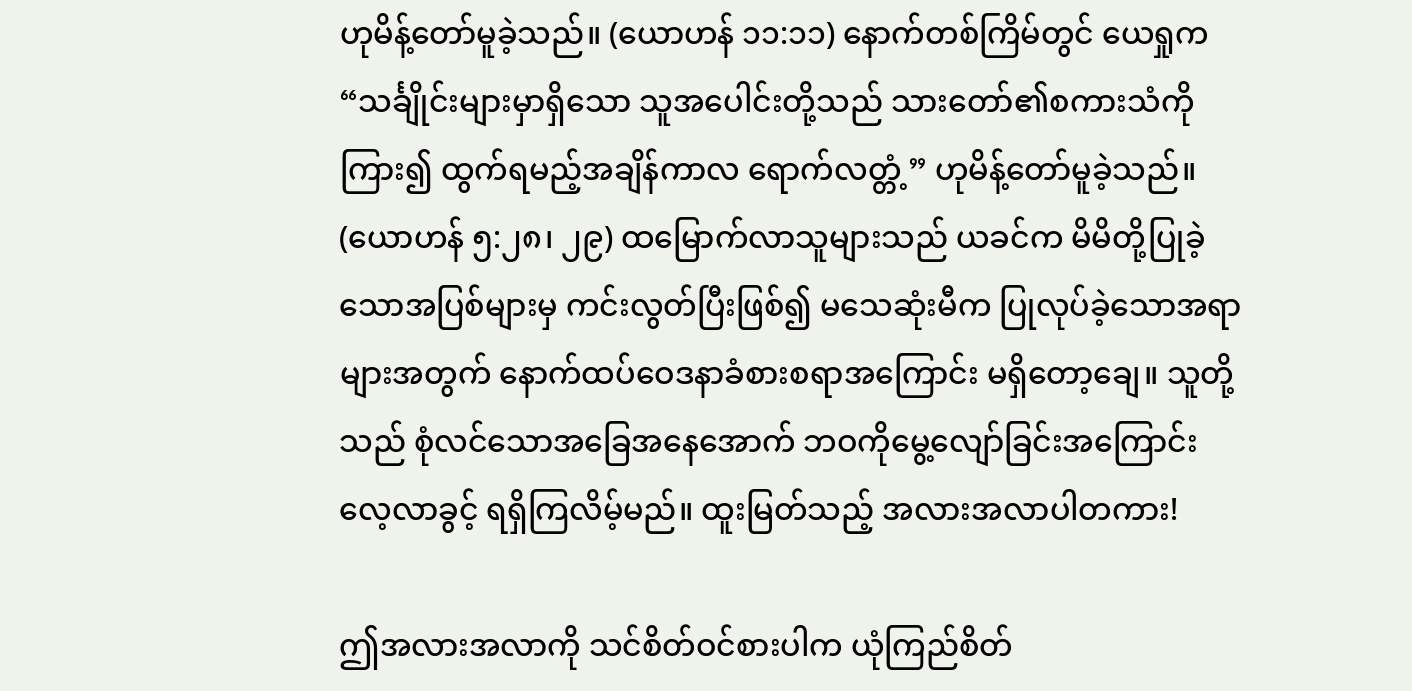ဟုမိန့်တော်မူခဲ့သည်။ (ယောဟန် ၁၁:၁၁) နောက်တစ်ကြိမ်တွင် ယေရှုက “သင်္ချိုင်းများမှာရှိသော သူအပေါင်းတို့သည် သားတော်၏စကားသံကိုကြား၍ ထွက်ရမည့်အချိန်ကာလ ရောက်လတ္တံ့” ဟုမိန့်တော်မူခဲ့သည်။ (ယောဟန် ၅:၂၈၊ ၂၉) ထမြောက်လာသူများသည် ယခင်က မိမိတို့ပြုခဲ့သောအပြစ်များမှ ကင်းလွတ်ပြီးဖြစ်၍ မသေဆုံးမီက ပြုလုပ်ခဲ့သောအရာများအတွက် နောက်ထပ်ဝေဒနာခံစားစရာအကြောင်း မရှိတော့ချေ။ သူတို့သည် စုံလင်သောအခြေအနေအောက် ဘဝကိုမွေ့လျော်ခြင်းအကြောင်း လေ့လာခွင့် ရရှိကြလိမ့်မည်။ ထူးမြတ်သည့် အလားအလာပါတကား!

ဤအလားအလာကို သင်စိတ်ဝင်စားပါက ယုံကြည်စိတ်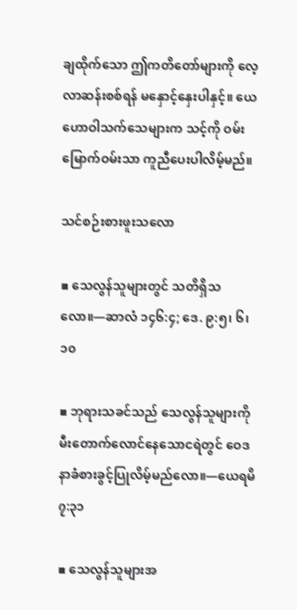ချထိုက်သော ဤကတိတော်များကို လေ့လာဆန်းစစ်ရန် မနှောင့်နှေးပါနှင့်။ ယေဟောဝါသက်သေများက သင့်ကို ဝမ်းမြောက်ဝမ်းသာ ကူညီပေးပါလိမ့်မည်။

သင်စဉ်းစားဖူးသလော

▪ သေလွန်သူများတွင် သတိရှိသလော။—ဆာလံ ၁၄၆:၄; ဒေ. ၉:၅၊ ၆၊ ၁၀

▪ ဘုရားသခင်သည် သေလွန်သူများကို မီးတောက်လောင်နေသောငရဲတွင် ဝေဒနာခံစားခွင့်ပြုလိမ့်မည်လော။—ယေရမိ ၇:၃၁

▪ သေလွန်သူများအ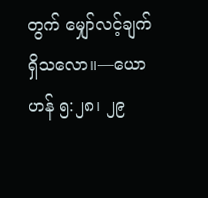တွက် မျှော်လင့်ချက်ရှိသလော။—ယောဟန် ၅:၂၈၊ ၂၉